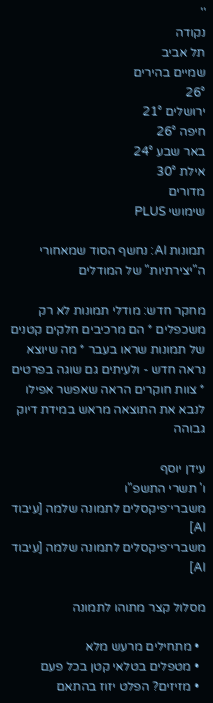''
נקודה
תל אביב
שמיים בהירים
26°
ירושלים 21°
חיפה 26°
באר שבע 24°
אילת 30°
מדורים
שימושי PLUS

תמונות AI: נחשף הסוד שמאחורי ה"יצירתיות" של המודלים

מחקר חדש: מודלי תמונות לא רק משכפלים * הם מרכיבים חלקים קטנים של תמונות שראו בעבר * מה שיוצא נראה חדש - ולעיתים גם שוגה בפרטים * צוות חוקרים הראה שאפשר אפילו לנבא את התוצאה מראש במידת דיוק גבוהה

עידן יוסף
ו' תשרי התשפ"ו
משברי־פיקסלים לתמונה שלמה [עיבוד AI]
משברי־פיקסלים לתמונה שלמה [עיבוד AI]

מסלול קצר מתוהו לתמונה

  • מתחילים מרעש מלא
  • מטפלים בטלאי קטן בכל פעם
  • מזיזים? הפלט יזוז בהתאם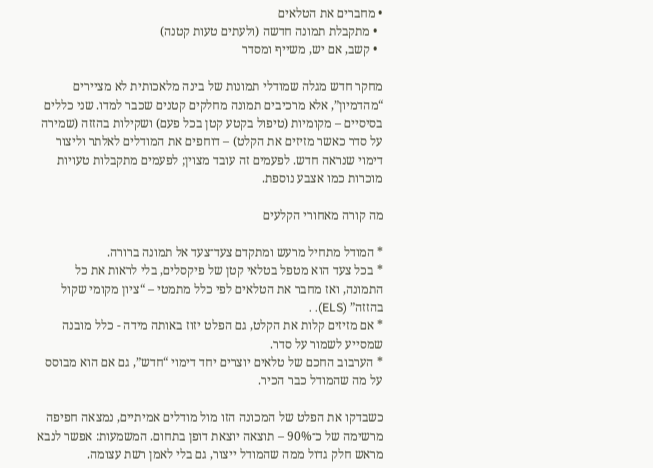• מחברים את הטלאים
  • מתקבלת תמונה חדשה (ולעתים טעות קטנה)
  • קשב, אם יש, משייף ומסדר

מחקר חדש מגלה שמודלי תמונות של בינה מלאכותית לא מציירים “מהדמיון”, אלא מרכיבים תמונה מחלקים קטנים שכבר למדו. שני כללים בסיסיים – מקומיות (טיפול בקטע קטן בכל פעם) ושקילות בהזזה (שמירה על סדר כאשר מזיזים את הקלט) – דוחפים את המודלים לאלתר וליצור דימוי שנראה חדש. לפעמים זה עובד מצוין; לפעמים מתקבלות טעויות מוכרות כמו אצבע נוספת.

מה קורה מאחורי הקלעים

* המודל מתחיל מרעש ומתקדם צעד־צעד אל תמונה ברורה.
* בכל צעד הוא מטפל בטלאי קטן של פיקסלים, בלי לראות את כל התמונה, ואז מחבר את הטלאים לפי כלל מתמטי – “ציון מקומי שקול בהזזה” (ELS). .
* אם מזיזים קלות את הקלט, גם הפלט יזוז באותה מידה - כלל מובנה שמסייע לשמור על סדר.
* הערבוב החכם של טלאים יוצרים יחד דימוי “חדש”, גם אם הוא מבוסס על מה שהמודל כבר הכיר.

כשבדקו את הפלט של המכונה הזו מול מודלים אמיתיים, נמצאה חפיפה מרשימה של כ־90% – תוצאה יוצאת דופן בתחום. המשמעות: אפשר לנבא מראש חלק גדול ממה שהמודל ייצור, גם בלי לאמן רשת עצומה.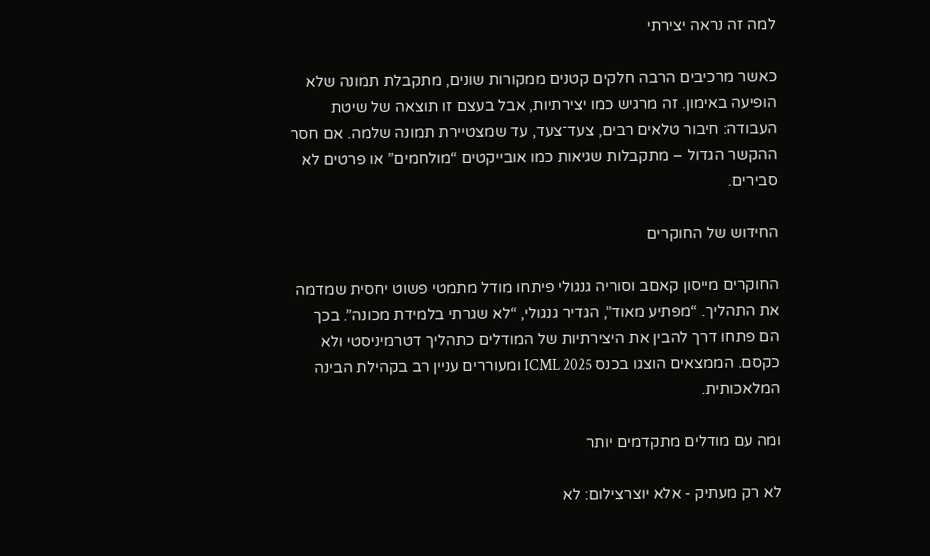למה זה נראה יצירתי

כאשר מרכיבים הרבה חלקים קטנים ממקורות שונים, מתקבלת תמונה שלא הופיעה באימון. זה מרגיש כמו יצירתיות, אבל בעצם זו תוצאה של שיטת העבודה: חיבור טלאים רבים, צעד־צעד, עד שמצטיירת תמונה שלמה. אם חסר ההקשר הגדול – מתקבלות שגיאות כמו אובייקטים “מולחמים” או פרטים לא סבירים.

החידוש של החוקרים

החוקרים מייסון קאםב וסוריה גנגולי פיתחו מודל מתמטי פשוט יחסית שמדמה את התהליך. “מפתיע מאוד”, הגדיר גנגולי, “לא שגרתי בלמידת מכונה”. בכך הם פתחו דרך להבין את היצירתיות של המודלים כתהליך דטרמיניסטי ולא כקסם. הממצאים הוצגו בכנס ICML 2025 ומעוררים עניין רב בקהילת הבינה המלאכותית.

ומה עם מודלים מתקדמים יותר

לא רק מעתיק - אלא יוצרצילום: לא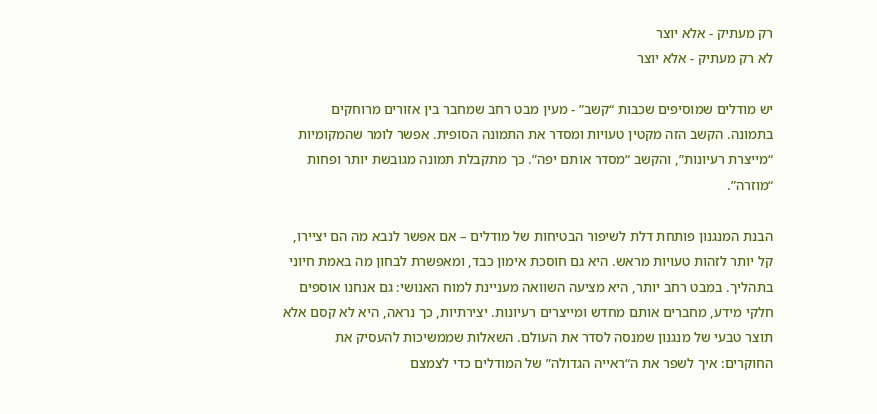רק מעתיק - אלא יוצר
לא רק מעתיק - אלא יוצר

יש מודלים שמוסיפים שכבות “קשב” - מעין מבט רחב שמחבר בין אזורים מרוחקים בתמונה. הקשב הזה מקטין טעויות ומסדר את התמונה הסופית. אפשר לומר שהמקומיות “מייצרת רעיונות”, והקשב “מסדר אותם יפה”. כך מתקבלת תמונה מגובשת יותר ופחות “מוזרה”.

הבנת המנגנון פותחת דלת לשיפור הבטיחות של מודלים – אם אפשר לנבא מה הם יציירו, קל יותר לזהות טעויות מראש. היא גם חוסכת אימון כבד, ומאפשרת לבחון מה באמת חיוני בתהליך. במבט רחב יותר, היא מציעה השוואה מעניינת למוח האנושי: גם אנחנו אוספים חלקי מידע, מחברים אותם מחדש ומייצרים רעיונות. יצירתיות, כך נראה, היא לא קסם אלא תוצר טבעי של מנגנון שמנסה לסדר את העולם. השאלות שממשיכות להעסיק את החוקרים: איך לשפר את ה“ראייה הגדולה” של המודלים כדי לצמצם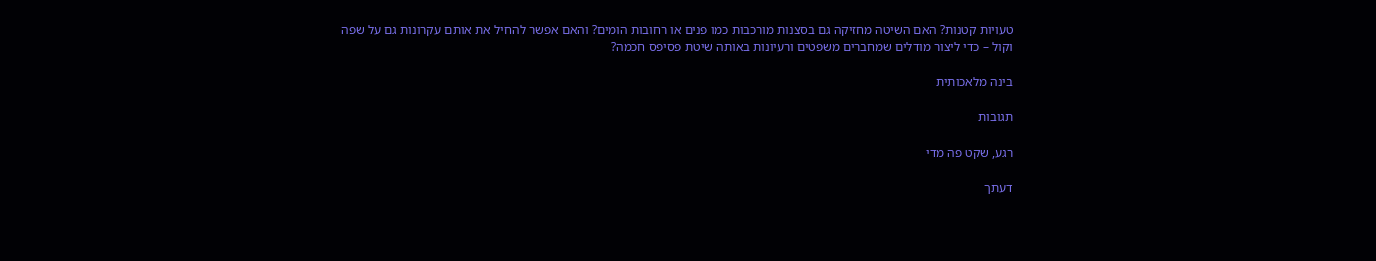טעויות קטנות? האם השיטה מחזיקה גם בסצנות מורכבות כמו פנים או רחובות הומים? והאם אפשר להחיל את אותם עקרונות גם על שפה וקול – כדי ליצור מודלים שמחברים משפטים ורעיונות באותה שיטת פסיפס חכמה?

בינה מלאכותית

תגובות

רגע, שקט פה מדי

דעתך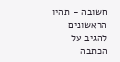חשובה - תהיו הראשונים להגיב על הכתבה